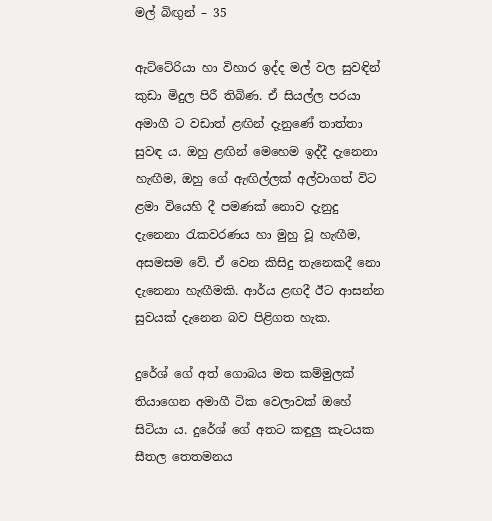මල් බිඟුන් – 35

ඇට්ටේරියා හා විහාර ඉද්ද මල් වල සුවඳින් කුඩා මිදුල පිරී තිබිණ. ඒ සියල්ල පරයා අමාගී ට වඩාත් ළඟින් දැනුණේ තාත්තා සුවඳ ය. ඔහු ළඟින් මෙහෙම ඉද්දී දැනෙනා හැඟීම, ඔහු ගේ ඇඟිල්ලක් අල්වාගත් විට ළමා වියෙහි දී පමණක් නොව දැනුදු දැනෙනා රැකවරණය හා මුහු වූ හැඟීම, අසමසම වේ. ඒ වෙන කිසිදු තැනෙකදී නො දැනෙනා හැඟීමකි. ආර්ය ළඟදී ඊට ආසන්න සුවයක් දැනෙන බව පිළිගත හැක.

දුරේශ් ගේ අත් ගොබය මත කම්මුලක් තියාගෙන අමාගී ටික වෙලාවක් ඔහේ සිටියා ය. දුරේශ් ගේ අතට කඳුලු කැටයක සීතල තෙතමනය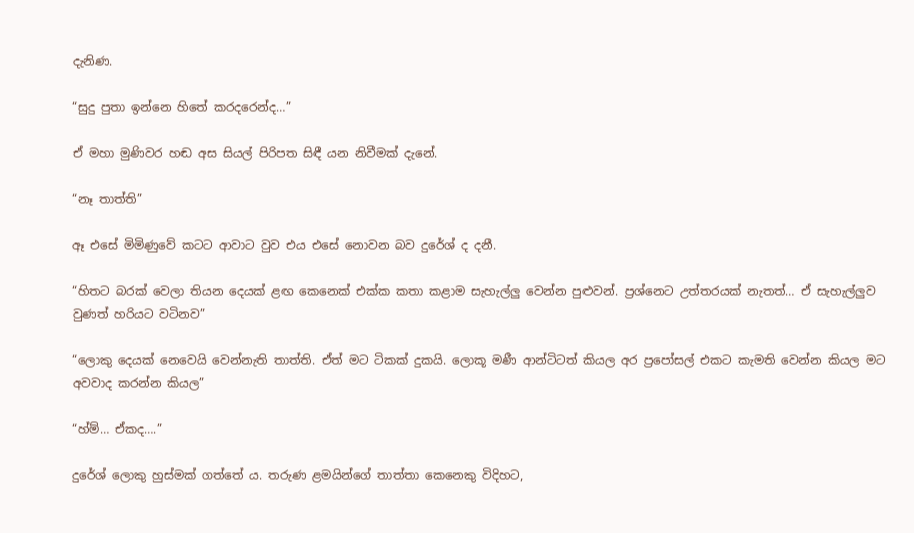දැනිණ.

“සුදු පුතා ඉන්නෙ හිතේ කරදරෙන්ද…”

ඒ මහා මුණිවර හඬ අස සියල් පිරිපත සිඳී යන නිවීමක් දැනේ.

“නෑ තාත්ති”

ඈ එසේ මිමිණුවේ කටට ආවාට වුව එය එසේ නොවන බව දුරේශ් ද දනී.

“හිතට බරක් වෙලා තියන දෙයක් ළඟ කෙනෙක් එක්ක කතා කළාම සැහැල්ලු වෙන්න පුළුවන්. ප්‍රශ්නෙට උත්තරයක් නැතත්… ඒ සැහැල්ලුව වුණත් හරියට වටිනව”

“ලොකු දෙයක් නෙවෙයි වෙන්නැති තාත්ති. ඒත් මට ටිකක් දුකයි. ලොකූ මණී ආන්ටිටත් කියල අර ප්‍රපෝසල් එකට කැමති වෙන්න කියල මට අවවාද කරන්න කියල”

“හ්ම්… ඒකද….”

දුරේශ් ලොකු හුස්මක් ගත්තේ ය. තරුණ ළමයින්ගේ තාත්තා කෙනෙකු විදිහට,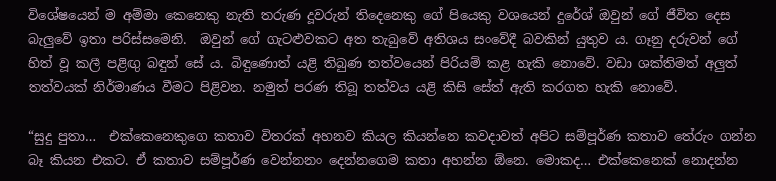විශේෂයෙන් ම අම්මා කෙනෙකු නැති තරුණ දූවරුන් තිදෙනෙකු ගේ පියෙකු වශයෙන් දුරේශ් ඔවුන් ගේ ජීවිත දෙස බැලුවේ ඉතා පරිස්සමෙනි.  ඔවුන් ගේ ගැටළුවකට අත තැබුවේ අතිශය සංවේදී බවකින් යුතුව ය. ගෑනු දරුවන් ගේ හිත් වූ කලී පළිඟු බඳුන් සේ ය. බිඳුණොත් යළි තිබුණ තත්වයෙන් පිරියම් කළ හැකි නොවේ. වඩා ශක්තිමත් අලුත් තත්වයක් නිර්මාණය වීමට පිළිවන. නමුත් පරණ තිබූ තත්වය යළි කිසි සේත් ඇති කරගත හැකි නොවේ.

“සුදු පුතා…  එක්කෙනෙකුගෙ කතාව විතරක් අහනව කියල කියන්නෙ කවදාවත් අපිට සම්පූර්ණ කතාව තේරුං ගන්න බෑ කියන එකට. ඒ කතාව සම්පූර්ණ වෙන්නනං දෙන්නගෙම කතා අහන්න ඕනෙ. මොකද… එක්කෙනෙක් නොදන්න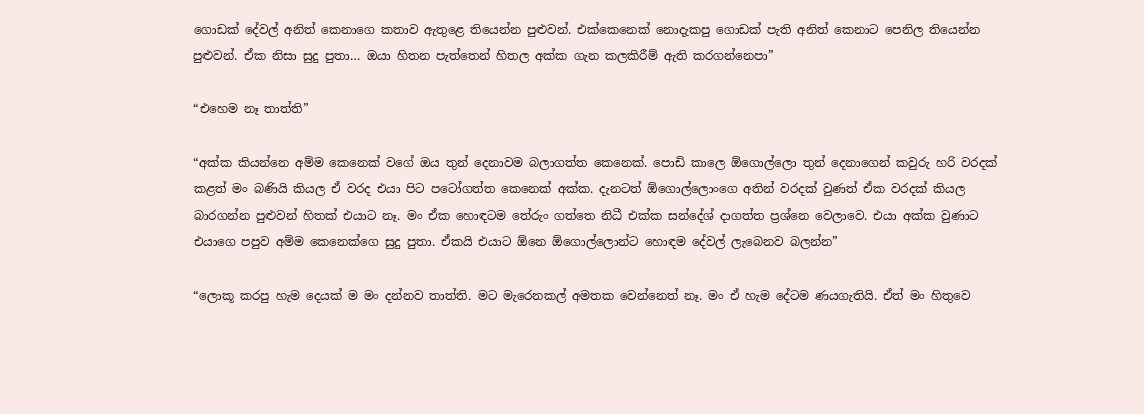ගොඩක් දේවල් අනිත් කෙනාගෙ කතාව ඇතුළෙ තියෙන්න පුළුවන්. එක්කෙනෙක් නොදැකපු ගොඩක් පැති අනිත් කෙනාට පෙනිල තියෙන්න පුළුවන්. ඒක නිසා සුදු පුතා… ඔයා හිතන පැත්තෙන් හිතල අක්ක ගැන කලකිරීම් ඇති කරගන්නෙපා”

“එහෙම නෑ තාත්ති”

“අක්ක කියන්නෙ අම්ම කෙනෙක් වගේ ඔය තුන් දෙනාවම බලාගත්ත කෙනෙක්. පොඩි කාලෙ ඕගොල්ලො තුන් දෙනාගෙන් කවුරු හරි වරදක් කළත් මං බණියි කියල ඒ වරද එයා පිට පටෝගත්ත කෙනෙක් අක්ක. දැනටත් ඕගොල්ලොංගෙ අතින් වරදක් වුණත් ඒක වරදක් කියල බාරගන්න පුළුවන් හිතක් එයාට නෑ. මං ඒක හොඳටම තේරුං ගත්තෙ නිධී එක්ක සන්දේශ් දාගත්ත ප්‍රශ්නෙ වෙලාවෙ. එයා අක්ක වුණාට එයාගෙ පපුව අම්ම කෙනෙක්ගෙ සුදු පුතා. ඒකයි එයාට ඕනෙ ඕගොල්ලොන්ට හොඳම දේවල් ලැබෙනව බලන්න”

“ලොකූ කරපු හැම දෙයක් ම මං දන්නව තාත්ති. මට මැරෙනකල් අමතක වෙන්නෙත් නෑ. මං ඒ හැම දේටම ණයගැතියි. ඒත් මං හිතුවෙ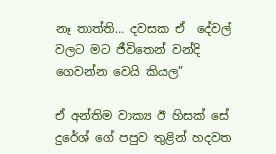නෑ තාත්ති… දවසක ඒ  දේවල් වලට මට ජීවිතෙන් වන්දි ගෙවන්න වෙයි කියල”

ඒ අන්තිම වාක්‍ය ඊ හිසක් සේ දුරේශ් ගේ පපුව තුළින් හදවත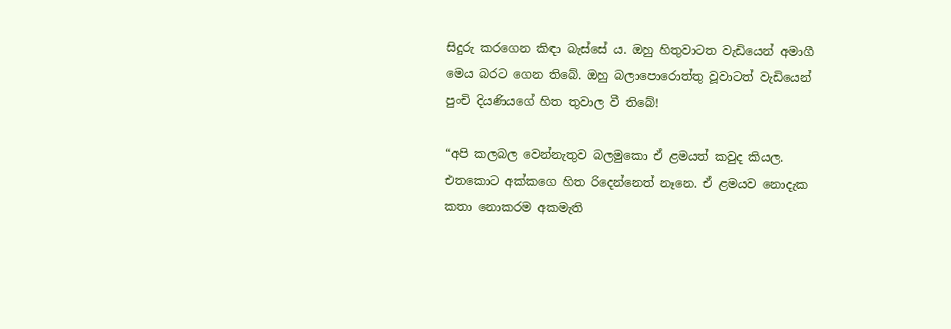සිදුරු කරගෙන කිඳා බැස්සේ ය. ඔහු හිතුවාටත වැඩියෙන් අමාගී මෙය බරට ගෙන තිබේ. ඔහු බලාපොරොත්තු වූවාටත් වැඩියෙන් පුංචි දියණියගේ හිත තුවාල වී තිබේ!

“අපි කලබල වෙන්නැතුව බලමුකො ඒ ළමයත් කවුද කියල. එතකොට අක්කගෙ හිත රිදෙන්නෙත් නෑනෙ. ඒ ළමයව නොදැක කතා නොකරම අකමැති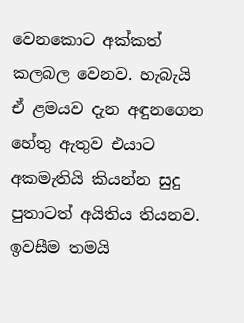වෙනකොට අක්කත් කලබල වෙනව. හැබැයි ඒ ළමයව දැන අඳුනගෙන හේතු ඇතුව එයාට අකමැතියි කියන්න සුදු පුතාටත් අයිතිය තියනව. ඉවසීම තමයි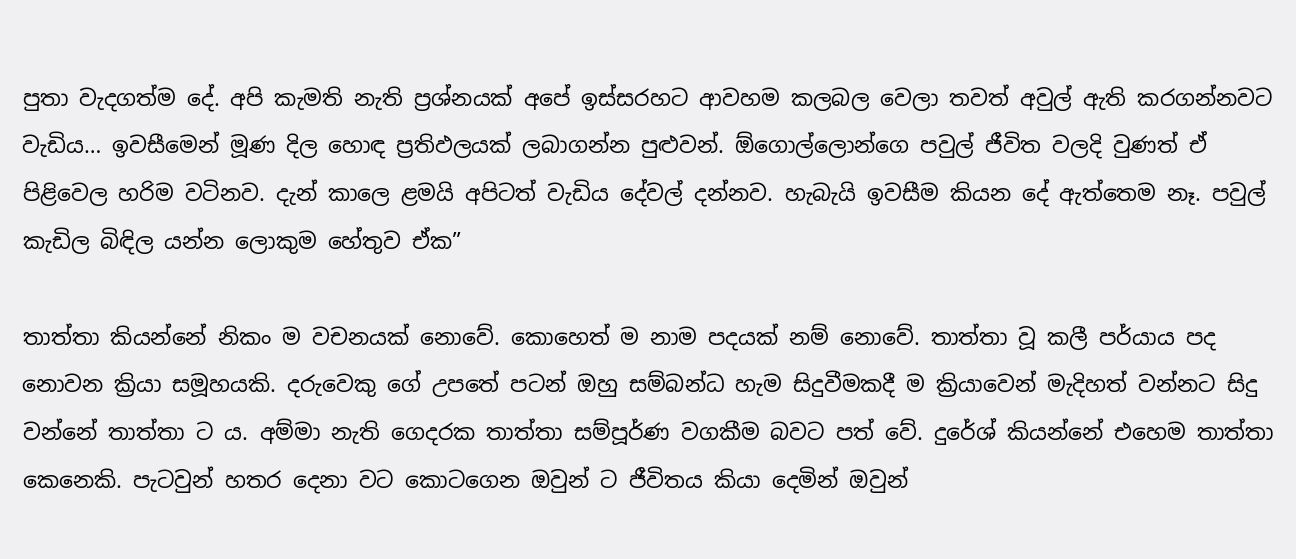පුතා වැදගත්ම දේ. අපි කැමති නැති ප්‍රශ්නයක් අපේ ඉස්සරහට ආවහම කලබල වෙලා තවත් අවුල් ඇති කරගන්නවට වැඩිය… ඉවසීමෙන් මූණ දිල හොඳ ප්‍රතිඵලයක් ලබාගන්න පුළුවන්. ඕගොල්ලොන්ගෙ පවුල් ජීවිත වලදි වුණත් ඒ පිළිවෙල හරිම වටිනව. දැන් කාලෙ ළමයි අපිටත් වැඩිය දේවල් දන්නව. හැබැයි ඉවසීම කියන දේ ඇත්තෙම නෑ. පවුල් කැඩිල බිඳිල යන්න ලොකුම හේතුව ඒක”

තාත්තා කියන්නේ නිකං ම වචනයක් නොවේ. කොහෙත් ම නාම පදයක් නම් නොවේ. තාත්තා වූ කලී පර්යාය පද නොවන ක්‍රියා සමූහයකි. දරුවෙකු ගේ උපතේ පටන් ඔහු සම්බන්ධ හැම සිදුවීමකදී ම ක්‍රියාවෙන් මැදිහත් වන්නට සිදු වන්නේ තාත්තා ට ය. අම්මා නැති ගෙදරක තාත්තා සම්පූර්ණ වගකීම බවට පත් වේ. දුරේශ් කියන්නේ එහෙම තාත්තා කෙනෙකි. පැටවුන් හතර දෙනා වට කොටගෙන ඔවුන් ට ජීවිතය කියා දෙමින් ඔවුන්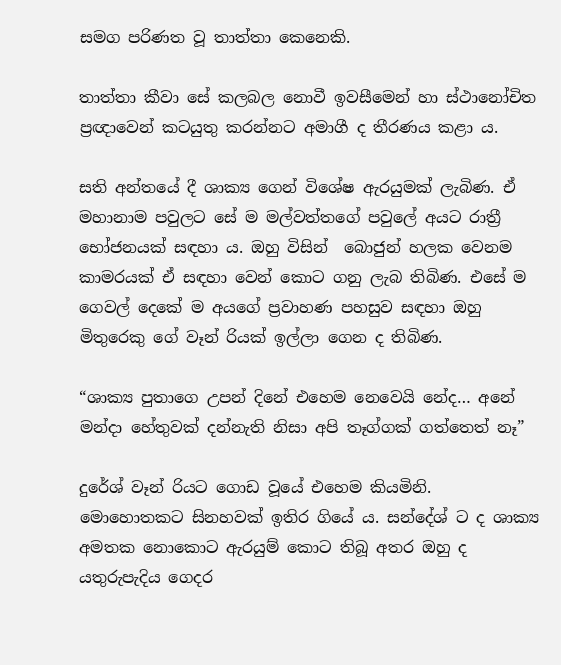සමග පරිණත වූ තාත්තා කෙනෙකි.

තාත්තා කීවා සේ කලබල නොවී ඉවසීමෙන් හා ස්ථානෝචිත ප්‍රඥාවෙන් කටයුතු කරන්නට අමාගී ද තීරණය කළා ය.

සති අන්තයේ දී ශාක්‍ය ගෙන් විශේෂ ඇරයුමක් ලැබිණ. ඒ මහානාම පවුලට සේ ම මල්වත්තගේ පවුලේ අයට රාත්‍රී භෝජනයක් සඳහා ය. ඔහු විසින්  බොජුන් හලක වෙනම කාමරයක් ඒ සඳහා වෙන් කොට ගනු ලැබ තිබිණ. එසේ ම ගෙවල් දෙකේ ම අයගේ ප්‍රවාහණ පහසුව සඳහා ඔහු මිතුරෙකු ගේ වෑන් රියක් ඉල්ලා ගෙන ද තිබිණ.

“ශාක්‍ය පුතාගෙ උපන් දිනේ එහෙම නෙවෙයි නේද… අනේ මන්දා හේතුවක් දන්නැති නිසා අපි තෑග්ගක් ගත්තෙත් නෑ”

දුරේශ් වෑන් රියට ගොඩ වූයේ එහෙම කියමිනි. මොහොතකට සිනහවක් ඉතිර ගියේ ය. සන්දේශ් ට ද ශාක්‍ය අමතක නොකොට ඇරයුම් කොට තිබූ අතර ඔහු ද යතුරුපැදිය ගෙදර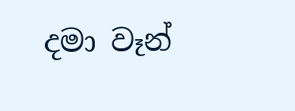දමා වෑන්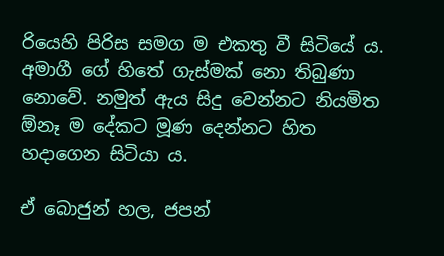රියෙහි පිරිස සමග ම එකතු වී සිටියේ ය. අමාගී ගේ හිතේ ගැස්මක් නො තිබුණා නොවේ. නමුත් ඇය සිදු වෙන්නට නියමිත ඕනෑ ම දේකට මූණ දෙන්නට හිත හදාගෙන සිටියා ය.

ඒ බොජුන් හල, ජපන්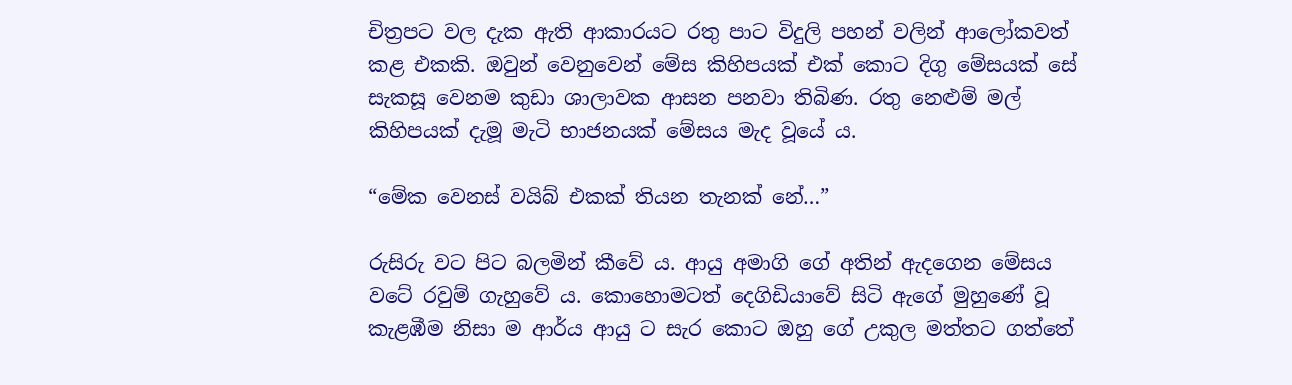චිත්‍රපට වල දැක ඇති ආකාරයට රතු පාට විදුලි පහන් වලින් ආලෝකවත් කළ එකකි. ඔවුන් වෙනුවෙන් මේස කිහිපයක් එක් කොට දිගු මේසයක් සේ සැකසූ වෙනම කුඩා ශාලාවක ආසන පනවා තිබිණ. රතු නෙළුම් මල් කිහිපයක් දැමූ මැටි භාජනයක් මේසය මැද වූයේ ය.

“මේක වෙනස් වයිබ් එකක් තියන තැනක් නේ…”

රුසිරු වට පිට බලමින් කීවේ ය. ආයු අමාගි ගේ අතින් ඇදගෙන මේසය වටේ රවුම් ගැහුවේ ය. කොහොමටත් දෙගිඩියාවේ සිටි ඇගේ මුහුණේ වූ කැළඹීම නිසා ම ආර්ය ආයු ට සැර කොට ඔහු ගේ උකුල මත්තට ගත්තේ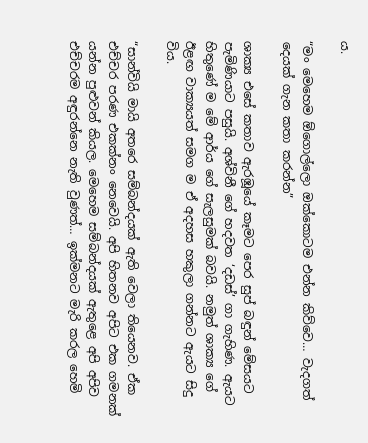ය.

“මං මෙහෙම ඕගොල්ලො ඔක්කොටම එන්න කිව්වෙ… වැදගත් දෙයක් ගැන කතා කරන්න”

ශාක්‍ය එසේ කතාව ඇරඹූයේ කෑමට පෙර සුප් බඳුන් මේසයට පැමිණියාට පසුයි. අශ්විනී ගේ හදවත ‘දඩස්’ ගා ගැහිණ. ඇයට හිතුණේ ම මේ ආර්ය ගේ සැලසුමක් බවයි. නමුත් ශාක්‍ය ගේ ඊළඟ වාක්‍යයත් සමග ම ඒ අදහස හකුලා ගන්නට ඇයට සිදු විය.

“සාන්වියි මායි අතරෙ සම්බන්දයක් ඇති වෙලා තියෙනව. ඒක එච්චර පරණ එකක්නං නෙවෙයි. අපි හිතනව අපිට එක ගමනක් යන්න පුළුවන් කියල. මෙහෙම සම්බන්දයක් ඇතුළෙ අපි අපිව එච්චරම අඳුරන්නෙ නැති වුණත්… ඉක්මනට මැරි කරල හෙමි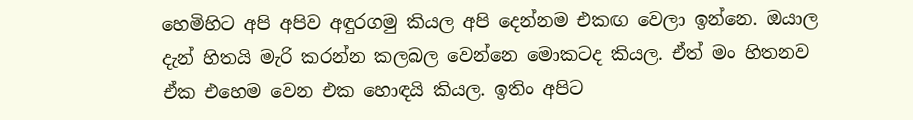හෙමිහිට අපි අපිව අඳුරගමු කියල අපි දෙන්නම එකඟ වෙලා ඉන්නෙ. ඔයාල දැන් හිතයි මැරි කරන්න කලබල වෙන්නෙ මොකටද කියල. ඒත් මං හිතනව ඒක එහෙම වෙන එක හොඳයි කියල. ඉතිං අපිට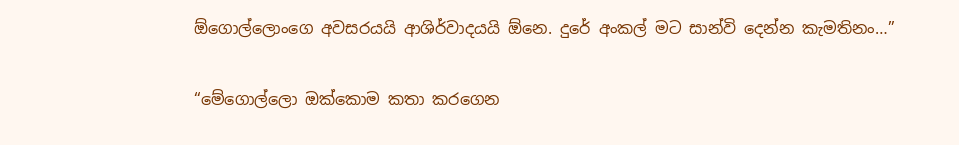ඕගොල්ලොංගෙ අවසරයයි ආශිර්වාදයයි ඕනෙ. දුරේ අංකල් මට සාන්වි දෙන්න කැමතිනං…”

“මේගොල්ලො ඔක්කොම කතා කරගෙන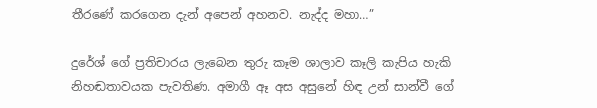තීරණේ කරගෙන දැන් අපෙන් අහනව. නැද්ද මහා…”

දුරේශ් ගේ ප්‍රතිචාරය ලැබෙන තුරු කෑම ශාලාව කෑලි කැපිය හැකි නිහඬතාවයක පැවතිණ. අමාගී ඈ අස අසුනේ හිඳ උන් සාන්වී ගේ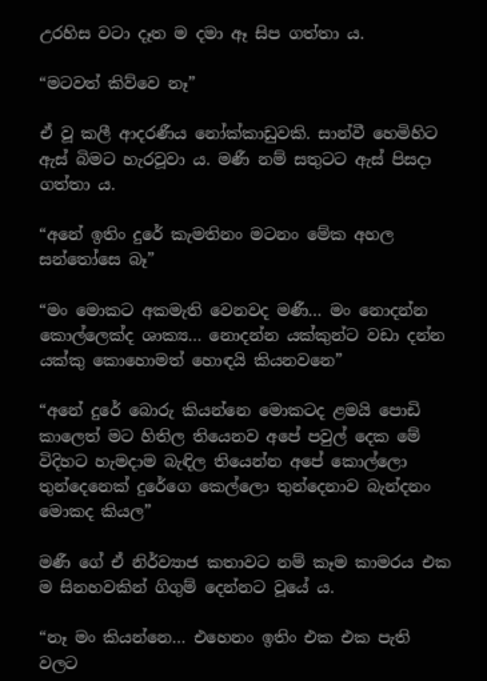උරහිස වටා දෑත ම දමා ඈ සිප ගත්තා ය.

“මටවත් කිව්වෙ නෑ”

ඒ වූ කලී ආදරණීය නෝක්කාඩුවකි. සාන්වී හෙමිහිට ඇස් බිමට හැරවූවා ය. මණී නම් සතුටට ඇස් පිසදා ගත්තා ය.

“අනේ ඉතිං දුරේ කැමතිනං මටනං මේක අහල සන්තෝසෙ බෑ”

“මං මොකට අකමැති වෙනවද මණී… මං නොදන්න කොල්ලෙක්ද ශාක්‍ය… නොදන්න යක්කුන්ට වඩා දන්න යක්කු කොහොමත් හොඳයි කියනවනෙ”

“අනේ දුරේ බොරු කියන්නෙ මොකටද ළමයි පොඩි කාලෙත් මට හිතිල තියෙනව අපේ පවුල් දෙක මේ විදිහට හැමදාම බැඳිල තියෙන්න අපේ කොල්ලො තුන්දෙනෙක් දුරේගෙ කෙල්ලො තුන්දෙනාව බැන්දනං මොකද කියල”

මණී ගේ ඒ නිර්ව්‍යාජ කතාවට නම් කෑම කාමරය එක ම සිනහවකින් ගිගුම් දෙන්නට වූයේ ය.

“නෑ මං කියන්නෙ… එහෙනං ඉතිං එක එක පැති වලට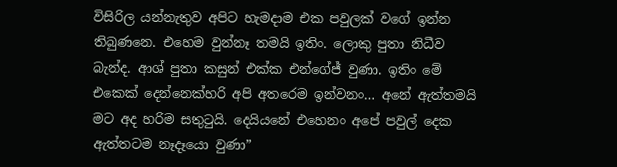විසිරිල යන්නැතුව අපිට හැමදාම එක පවුලක් වගේ ඉන්න තිබුණනෙ. එහෙම වුන්නෑ තමයි ඉතිං. ලොකු පුතා නිධීව බැන්ද. ආශ් පුතා කසුන් එක්ක එන්ගේජ් වුණා. ඉතිං මේ එකෙක් දෙන්නෙක්හරි අපි අතරෙම ඉන්වනං… අනේ ඇත්තමයි මට අද හරිම සතුටුයි. දෙයියනේ එහෙනං අපේ පවුල් දෙක ඇත්තටම නෑදෑයො වුණා”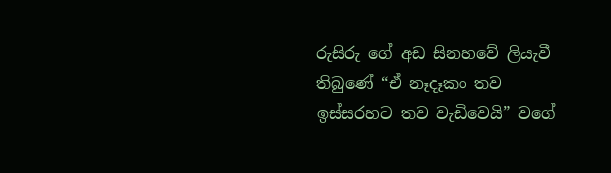රුසිරු ගේ අඩ සිනහවේ ලියැවී තිබුණේ “ඒ නෑදෑකං තව ඉස්සරහට තව වැඩිවෙයි” වගේ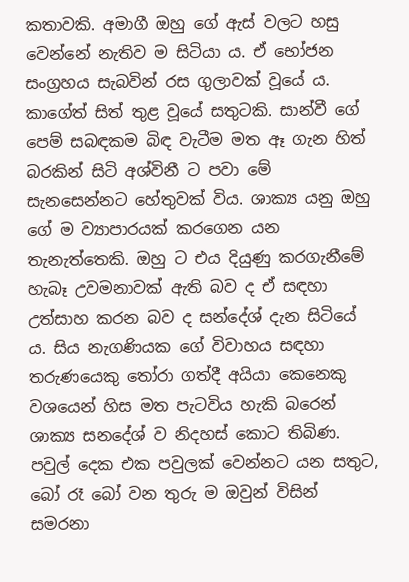කතාවකි. අමාගී ඔහු ගේ ඇස් වලට හසු වෙන්නේ නැතිව ම සිටියා ය. ඒ භෝජන සංග්‍රහය සැබවින් රස ගුලාවක් වූයේ ය. කාගේත් සිත් තුළ වූයේ සතුටකි. සාන්වී ගේ පෙම් සබඳකම බිඳ වැටීම මත ඈ ගැන හිත් බරකින් සිටි අශ්විනී ට පවා මේ සැනසෙන්නට හේතුවක් විය. ශාක්‍ය යනු ඔහු ගේ ම ව්‍යාපාරයක් කරගෙන යන තැනැත්තෙකි. ඔහු ට එය දියුණු කරගැනීමේ හැබෑ උවමනාවක් ඇති බව ද ඒ සඳහා උත්සාහ කරන බව ද සන්දේශ් දැන සිටියේ ය. සිය නැගණියක ගේ විවාහය සඳහා තරුණයෙකු තෝරා ගත්දී අයියා කෙනෙකු වශයෙන් හිස මත පැටවිය හැකි බරෙන් ශාක්‍ය සනදේශ් ව නිදහස් කොට තිබිණ. පවුල් දෙක එක පවුලක් වෙන්නට යන සතුට, බෝ රෑ බෝ වන තුරු ම ඔවුන් විසින් සමරනා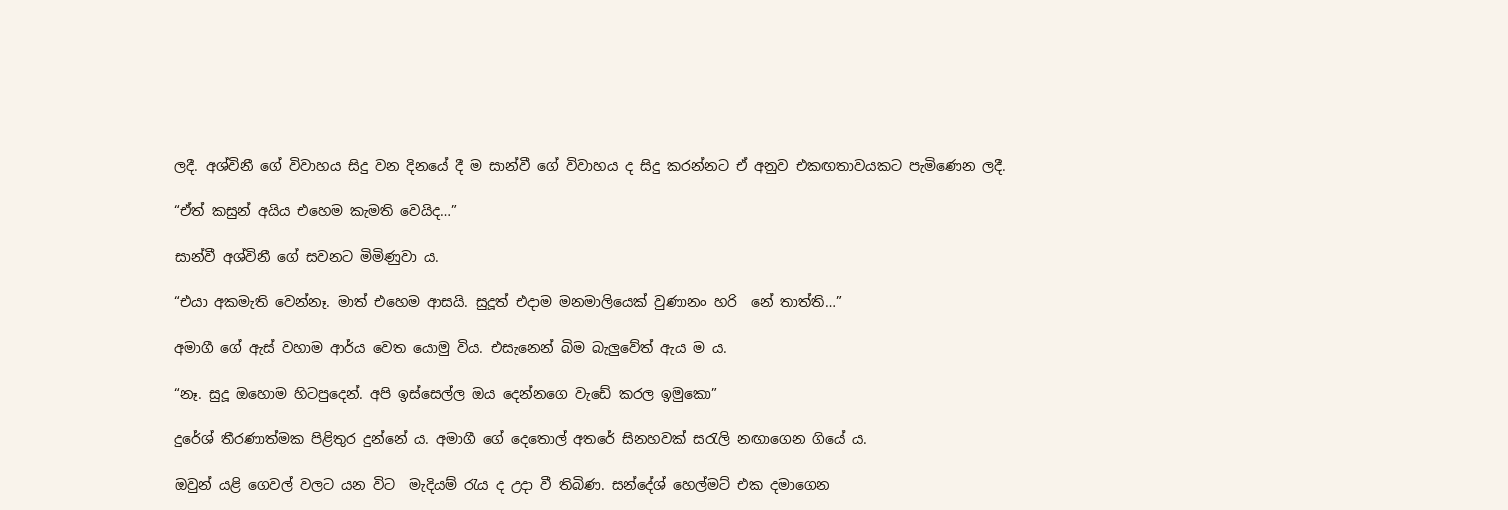ලදී. අශ්විනී ගේ විවාහය සිදු වන දිනයේ දී ම සාන්වී ගේ විවාහය ද සිදු කරන්නට ඒ අනුව එකඟතාවයකට පැමිණෙන ලදී.

“ඒත් කසුන් අයිය එහෙම කැමති වෙයිද…”

සාන්වී අශ්විනී ගේ සවනට මිමිණුවා ය.

“එයා අකමැති වෙන්නෑ. මාත් එහෙම ආසයි. සුදූත් එදාම මනමාලියෙක් වුණානං හරි  නේ තාත්ති…”

අමාගී ගේ ඇස් වහාම ආර්ය වෙත යොමු විය. එසැනෙන් බිම බැලුවේත් ඇය ම ය.

“නෑ. සුදූ ඔහොම හිටපුදෙන්. අපි ඉස්සෙල්ල ඔය දෙන්නගෙ වැඩේ කරල ඉමුකො”

දුරේශ් තීරණාත්මක පිළිතුර දුන්නේ ය. අමාගී ගේ දෙතොල් අතරේ සිනහවක් සරැලි නඟාගෙන ගියේ ය.

ඔවුන් යළි ගෙවල් වලට යන විට  මැදියම් රැය ද උදා වී තිබිණ. සන්දේශ් හෙල්මට් එක දමාගෙන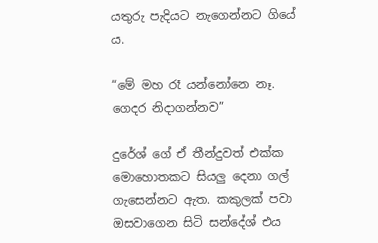යතුරු පැදියට නැගෙන්නට ගියේ ය.

“මේ මහ රෑ යන්නෝනෙ නෑ. ගෙදර නිදාගන්නව”

දුරේශ් ගේ ඒ තීන්දුවත් එක්ක මොහොතකට සියලු දෙනා ගල් ගැසෙන්නට ඇත. කකුලක් පවා ඔසවාගෙන සිටි සන්දේශ් එය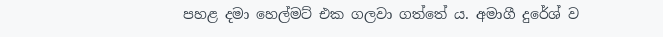පහළ දමා හෙල්මට් එක ගලවා ගත්තේ ය. අමාගී දුරේශ් ව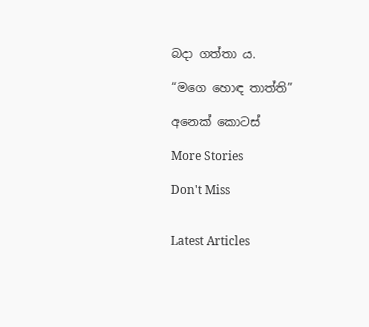බදා ගත්තා ය.

“මගෙ හොඳ තාත්ති”

අනෙක් කොටස්

More Stories

Don't Miss


Latest Articles